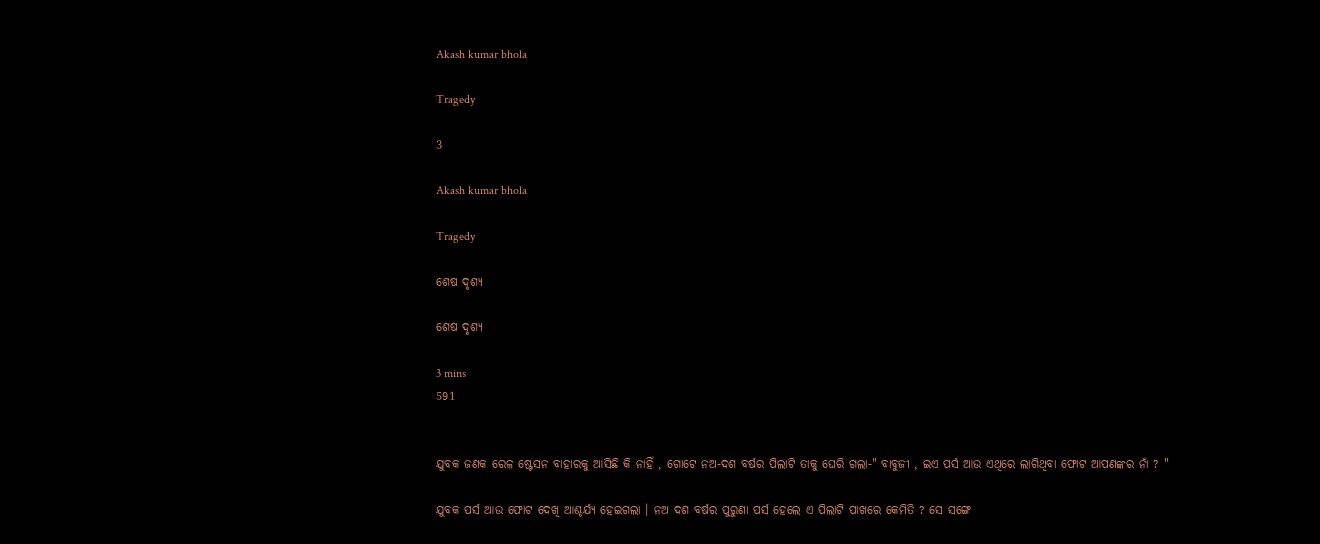Akash kumar bhola

Tragedy

3

Akash kumar bhola

Tragedy

ଶେଷ ଦୃଶ୍ୟ

ଶେଷ ଦୃଶ୍ୟ

3 mins
591


ଯୁବକ ଜଣକ ରେଳ ଷ୍ଟେସନ ବାହାରକୁ ଆସିଛି କି ନାହିଁ , ଗୋଟେ ନଅ-ଦଶ ବର୍ଷର ପିଲାଟି ତାକୁ ଘେରି ଗଲା-" ବାବୁଜୀ , ଇଏ ପର୍ସ ଆଉ ଏଥିରେ ଲାଗିଥିବା ଫୋଟ ଆପଣଙ୍କର ନାଁ ? "

ଯୁବକ ପର୍ସ ଆଉ ଫୋଟ ଦେଖି ଆଶ୍ଚର୍ଯ୍ୟ ହେଇଗଲା । ନଅ ଦଶ ବର୍ଷର ପୁରୁଣା ପର୍ସ ହେଲେ ଏ ପିଲାଟି ପାଖରେ କେମିତି ? ସେ ସଙ୍ଗେ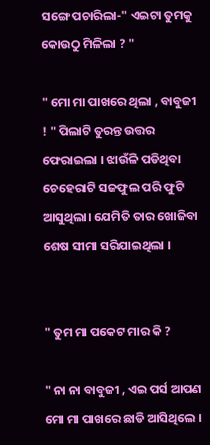ସଙ୍ଗେ ପଚାରିଲା-" ଏଇଟା ତୁମକୁ କୋଉଠୁ ମିଳିଲା ? "

" ମୋ ମା ପାଖରେ ଥିଲା , ବାବୁଜୀ ! " ପିଲାଟି ତୁରନ୍ତ ଉତ୍ତର ଫେରାଇଲା । ଝାଉଁଳି ପଡିଥିବା ଚେହେରାଟି ସଜଫୁଲ ପରି ଫୁଟି ଆସୁଥିଲା। ଯେମିତି ତାର ଖୋଜିବା ଶେଷ ସୀମା ସରିଯାଇଥିଲା ।


" ତୁମ ମା ପକେଟ ମାର କି ?

" ନା ନା ବାବୁଜୀ , ଏଇ ପର୍ସ ଆପଣ ମୋ ମା ପାଖରେ ଛାଡି ଆସିଥିଲେ ।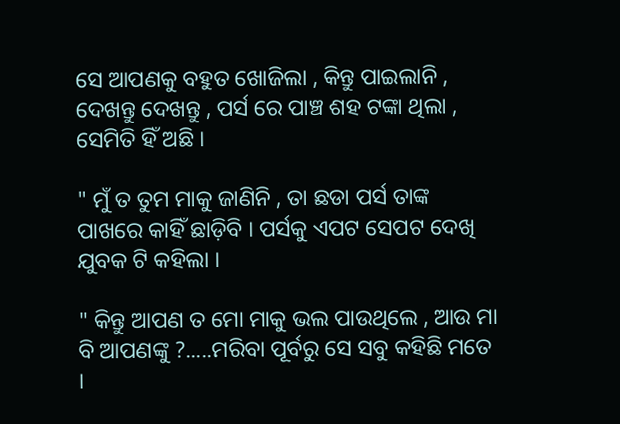ସେ ଆପଣକୁ ବହୁତ ଖୋଜିଲା , କିନ୍ତୁ ପାଇଲାନି , ଦେଖନ୍ତୁ ଦେଖନ୍ତୁ , ପର୍ସ ରେ ପାଞ୍ଚ ଶହ ଟଙ୍କା ଥିଲା , ସେମିତି ହିଁ ଅଛି ।

" ମୁଁ ତ ତୁମ ମାକୁ ଜାଣିନି , ତା ଛଡା ପର୍ସ ତାଙ୍କ ପାଖରେ କାହିଁ ଛାଡ଼ିବି । ପର୍ସକୁ ଏପଟ ସେପଟ ଦେଖି ଯୁବକ ଟି କହିଲା ।

" କିନ୍ତୁ ଆପଣ ତ ମୋ ମାକୁ ଭଲ ପାଉଥିଲେ , ଆଉ ମା ବି ଆପଣଙ୍କୁ ?.....ମରିବା ପୂର୍ବରୁ ସେ ସବୁ କହିଛି ମତେ ।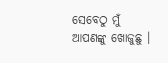ସେବେଠୁ ମୁଁ ଆପଣଙ୍କୁ ଖୋଜୁଛୁ ।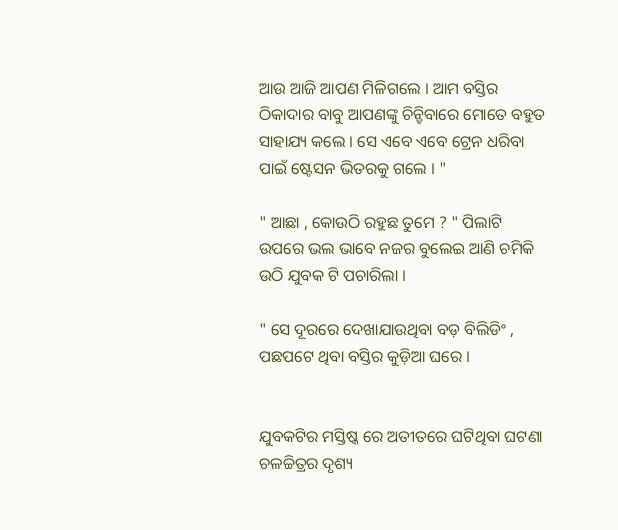ଆଉ ଆଜି ଆପଣ ମିଳିଗଲେ । ଆମ ବସ୍ତିର ଠିକାଦାର ବାବୁ ଆପଣଙ୍କୁ ଚିନ୍ହିବାରେ ମୋତେ ବହୁତ ସାହାଯ୍ୟ କଲେ । ସେ ଏବେ ଏବେ ଟ୍ରେନ ଧରିବା ପାଇଁ ଷ୍ଟେସନ ଭିତରକୁ ଗଲେ । "

" ଆଛା , କୋଉଠି ରହୁଛ ତୁମେ ? " ପିଲାଟି ଉପରେ ଭଲ ଭାବେ ନଜର ବୁଲେଇ ଆଣି ଚମିକି ଉଠି ଯୁବକ ଟି ପଚାରିଲା ।

" ସେ ଦୂରରେ ଦେଖାଯାଉଥିବା ବଡ଼ ବିଲିଡିଂ , ପଛପଟେ ଥିବା ବସ୍ତିର କୁଡ଼ିଆ ଘରେ ।


ଯୁବକଟିର ମସ୍ତିଷ୍କ ରେ ଅତୀତରେ ଘଟିଥିବା ଘଟଣା ଚଳଚ୍ଚିତ୍ରର ଦୃଶ୍ୟ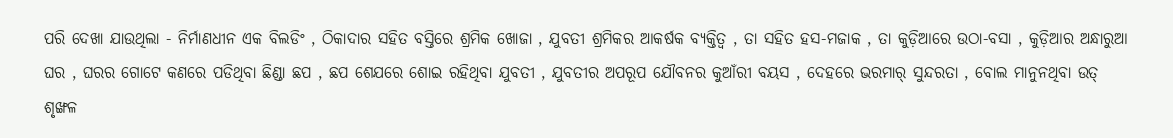ପରି ଦେଖା ଯାଉଥିଲା - ନିର୍ମାଣଧୀନ ଏକ ବିଲଡିଂ , ଠିକାଦାର ସହିତ ବସ୍ତିରେ ଶ୍ରମିକ ଖୋଜା , ଯୁବତୀ ଶ୍ରମିକର ଆକର୍ଷକ ବ୍ୟକ୍ତିତ୍ୱ , ତା ସହିତ ହସ-ମଜାକ , ତା କୁଡ଼ିଆରେ ଉଠା-ବସା , କୁଡ଼ିଆର ଅନ୍ଧାରୁଆ ଘର , ଘରର ଗୋଟେ କଣରେ ପଡିଥିବା ଛିଣ୍ଡା ଛପ , ଛପ ଶେଯରେ ଶୋଇ ରହିଥିବା ଯୁବତୀ , ଯୁବତୀର ଅପରୂପ ଯୌବନର କୁଆଁରୀ ବୟସ , ଦେହରେ ଭରମାର୍ ସୁନ୍ଦରତା , ବୋଲ ମାନୁନଥିବା ଉତ୍ ଶୃଙ୍ଖଳ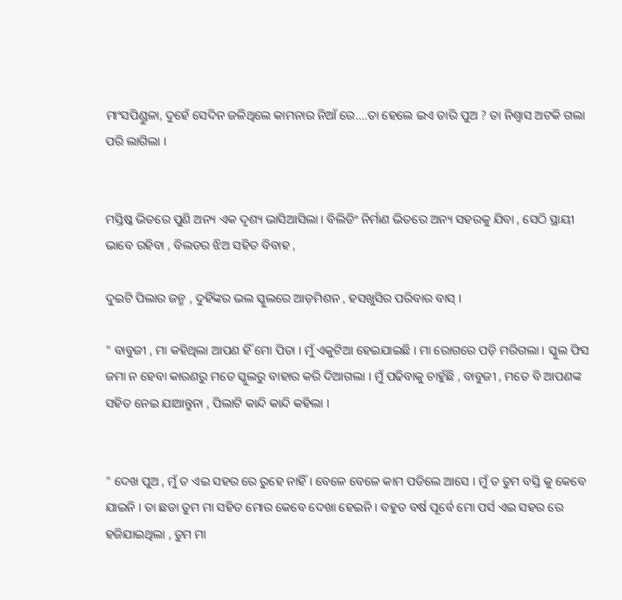ମାଂସପିଣ୍ଡୁଳା, ଦୁହେଁ ସେଦିନ ଜଳିଥିଲେ କାମନାର ନିଆଁ ରେ....ତା ହେଲେ ଇଏ ତାରି ପୁଅ ? ତା ନିଶ୍ୱାସ ଅଟକି ଗଲା ପରି ଲାଗିଲା ।


ମସ୍ତିଷ୍କ ଭିତରେ ପୁଣି ଅନ୍ୟ ଏକ ଦୃଶ୍ୟ ଭାସିଆସିଲା । ବିଲିଡିଂ ନିର୍ମାଣ ଭିତରେ ଅନ୍ୟ ସହରକୁ ଯିବା , ସେଠି ସ୍ଥାୟୀ ଭାବେ ରହିବା , ବିଲଡର ଝିଅ ସହିତ ବିବାହ ,

ଦୁଇଟି ପିଲାର ଜନ୍ମ , ଦୁହିଁଙ୍କର ଭଲ ସ୍କୁଲରେ ଆଡ଼ମିଶନ , ହସଖୁସିର ପରିବାର ବାସ୍ ।

" ବାବୁଜୀ , ମା କହିଥିଲା ଆପଣ ହିଁ ମୋ ପିତା । ମୁଁ ଏକୁଟିଆ ହେଇଯାଇଛି । ମା ରୋଗରେ ପଡ଼ି ମରିଗଲା । ସ୍କୁଲ ଫିସ ଜମା ନ ହେବା କାରଣରୁ ମତେ ସ୍କୁଲରୁ ବାହାର କରି ଦିଆଗଲା । ମୁଁ ପଢିବାକୁ ଚାହୁଁଛି , ବାବୁଜୀ , ମତେ ବି ଆପଣଙ୍କ ସହିତ ନେଇ ଯାଆନ୍ତୁନା , ପିଲାଟି କାନ୍ଦି କାନ୍ଦି କହିଲା ।


" ଦେଖ ପୁଅ , ମୁଁ ତ ଏଇ ସହର ରେ ରୁହେ ନାହିଁ । ବେଳେ ବେଳେ କାମ ପଡିଲେ ଆସେ । ମୁଁ ତ ତୁମ ବସ୍ତି କୁ କେବେ ଯାଇନି । ତା ଛଡା ତୁମ ମା ସହିତ ମୋର କେବେ ଦେଖା ହେଇନି । ବହୁତ ବର୍ଷ ପୂର୍ବେ ମୋ ପର୍ସ ଏଇ ସହର ରେ ହଜିଯାଇଥିଲା , ତୁମ ମା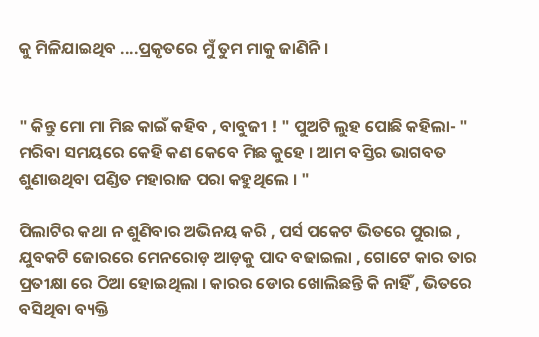କୁ ମିଳିଯାଇଥିବ ....ପ୍ରକୃତରେ ମୁଁ ତୁମ ମାକୁ ଜାଣିନି ।


" କିନ୍ତୁ ମୋ ମା ମିଛ କାଇଁ କହିବ , ବାବୁଜୀ ! " ପୁଅଟି ଲୁହ ପୋଛି କହିଲା- " ମରିବା ସମୟରେ କେହି କଣ କେବେ ମିଛ କୁହେ । ଆମ ବସ୍ତିର ଭାଗବତ ଶୁଣାଉଥିବା ପଣ୍ଡିତ ମହାରାଜ ପରା କହୁଥିଲେ । "

ପିଲାଟିର କଥା ନ ଶୁଣିବାର ଅଭିନୟ କରି , ପର୍ସ ପକେଟ ଭିତରେ ପୁରାଇ , ଯୁବକଟି ଜୋରରେ ମେନରୋଡ଼ ଆଡ଼କୁ ପାଦ ବଢାଇଲା , ଗୋଟେ କାର ତାର ପ୍ରତୀକ୍ଷା ରେ ଠିଆ ହୋଇଥିଲା । କାରର ଡୋର ଖୋଲିଛନ୍ତି କି ନାହିଁ , ଭିତରେ ବସିଥିବା ବ୍ୟକ୍ତି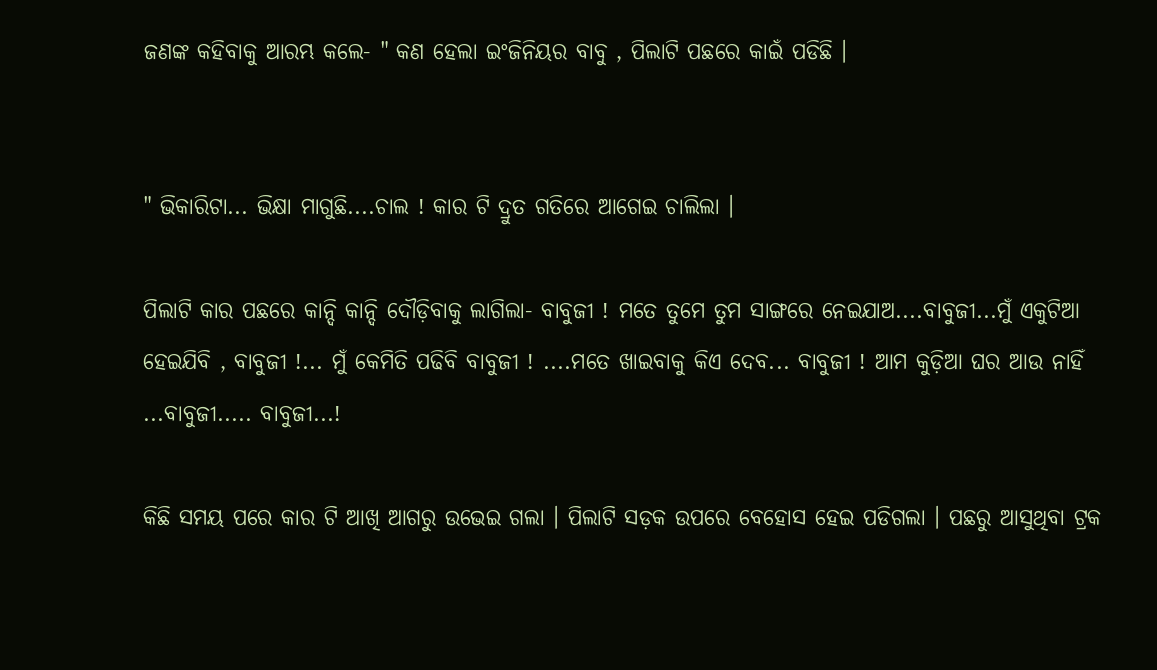ଜଣଙ୍କ କହିବାକୁ ଆରମ୍ଭ କଲେ- " କଣ ହେଲା ଇଂଜିନିୟର ବାବୁ , ପିଲାଟି ପଛରେ କାଇଁ ପଡିଛି ।


" ଭିକାରିଟା... ଭିକ୍ଷା ମାଗୁଛି....ଚାଲ ! କାର ଟି ଦ୍ରୁତ ଗତିରେ ଆଗେଇ ଚାଲିଲା ।

ପିଲାଟି କାର ପଛରେ କାନ୍ଦି କାନ୍ଦି ଦୌଡ଼ିବାକୁ ଲାଗିଲା- ବାବୁଜୀ ! ମତେ ତୁମେ ତୁମ ସାଙ୍ଗରେ ନେଇଯାଅ....ବାବୁଜୀ...ମୁଁ ଏକୁଟିଆ ହେଇଯିବି , ବାବୁଜୀ !... ମୁଁ କେମିତି ପଢିବି ବାବୁଜୀ ! ....ମତେ ଖାଇବାକୁ କିଏ ଦେବ... ବାବୁଜୀ ! ଆମ କୁଡ଼ିଆ ଘର ଆଉ ନାହିଁ ...ବାବୁଜୀ..... ବାବୁଜୀ...!

କିଛି ସମୟ ପରେ କାର ଟି ଆଖି ଆଗରୁ ଉଭେଇ ଗଲା । ପିଲାଟି ସଡ଼କ ଉପରେ ବେହୋସ ହେଇ ପଡିଗଲା । ପଛରୁ ଆସୁଥିବା ଟ୍ରକ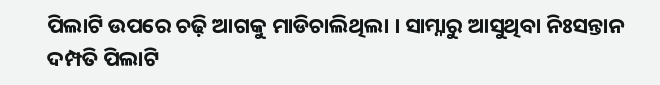ପିଲାଟି ଉପରେ ଚଢ଼ି ଆଗକୁ ମାଡିଚାଲିଥିଲା । ସାମ୍ନାରୁ ଆସୁଥିବା ନିଃସନ୍ତାନ ଦମ୍ପତି ପିଲାଟି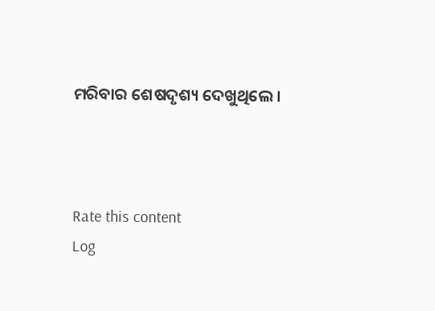ମରିବାର ଶେଷଦୃଶ୍ୟ ଦେଖୁଥିଲେ ।



Rate this content
Log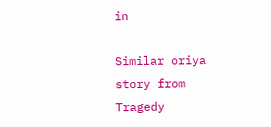in

Similar oriya story from Tragedy